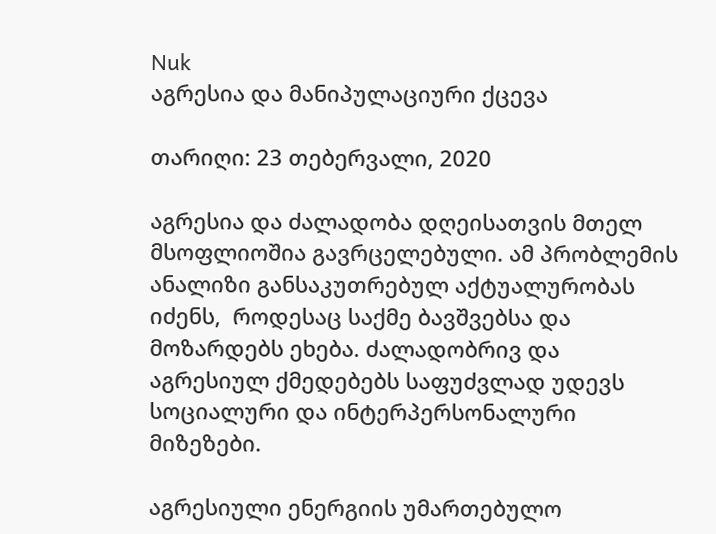Nuk
აგრესია და მანიპულაციური ქცევა

თარიღი: 23 თებერვალი, 2020

აგრესია და ძალადობა დღეისათვის მთელ მსოფლიოშია გავრცელებული. ამ პრობლემის ანალიზი განსაკუთრებულ აქტუალურობას იძენს,  როდესაც საქმე ბავშვებსა და მოზარდებს ეხება. ძალადობრივ და აგრესიულ ქმედებებს საფუძვლად უდევს სოციალური და ინტერპერსონალური მიზეზები.

აგრესიული ენერგიის უმართებულო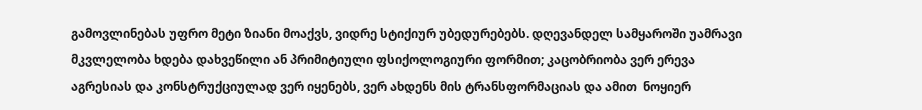გამოვლინებას უფრო მეტი ზიანი მოაქვს, ვიდრე სტიქიურ უბედურებებს. დღევანდელ სამყაროში უამრავი მკვლელობა ხდება დახვეწილი ან პრიმიტიული ფსიქოლოგიური ფორმით; კაცობრიობა ვერ ერევა აგრესიას და კონსტრუქციულად ვერ იყენებს, ვერ ახდენს მის ტრანსფორმაციას და ამით  ნოყიერ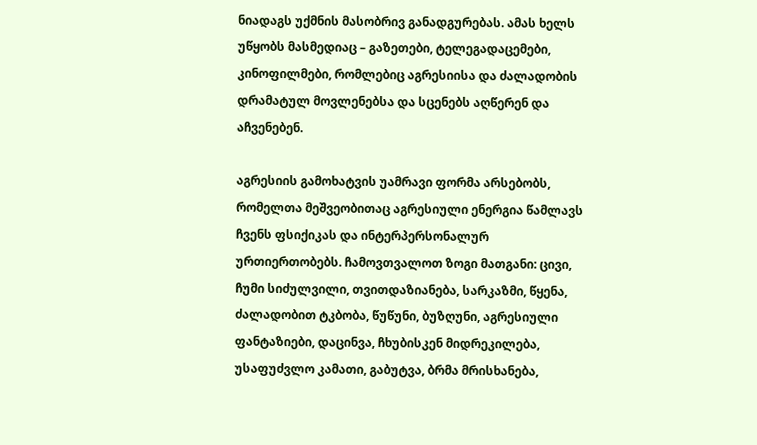ნიადაგს უქმნის მასობრივ განადგურებას. ამას ხელს უწყობს მასმედიაც – გაზეთები, ტელეგადაცემები, კინოფილმები, რომლებიც აგრესიისა და ძალადობის დრამატულ მოვლენებსა და სცენებს აღწერენ და აჩვენებენ.

აგრესიის გამოხატვის უამრავი ფორმა არსებობს, რომელთა მეშვეობითაც აგრესიული ენერგია წამლავს ჩვენს ფსიქიკას და ინტერპერსონალურ ურთიერთობებს. ჩამოვთვალოთ ზოგი მათგანი: ცივი, ჩუმი სიძულვილი, თვითდაზიანება, სარკაზმი, წყენა, ძალადობით ტკბობა, წუწუნი, ბუზღუნი, აგრესიული ფანტაზიები, დაცინვა, ჩხუბისკენ მიდრეკილება, უსაფუძვლო კამათი, გაბუტვა, ბრმა მრისხანება,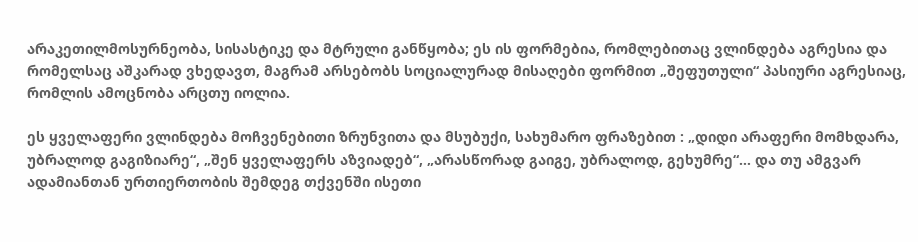არაკეთილმოსურნეობა, სისასტიკე და მტრული განწყობა; ეს ის ფორმებია, რომლებითაც ვლინდება აგრესია და რომელსაც აშკარად ვხედავთ, მაგრამ არსებობს სოციალურად მისაღები ფორმით „შეფუთული“ პასიური აგრესიაც, რომლის ამოცნობა არცთუ იოლია.

ეს ყველაფერი ვლინდება მოჩვენებითი ზრუნვითა და მსუბუქი, სახუმარო ფრაზებით : „დიდი არაფერი მომხდარა, უბრალოდ გაგიზიარე“, „შენ ყველაფერს აზვიადებ“, „არასწორად გაიგე, უბრალოდ, გეხუმრე“… და თუ ამგვარ ადამიანთან ურთიერთობის შემდეგ თქვენში ისეთი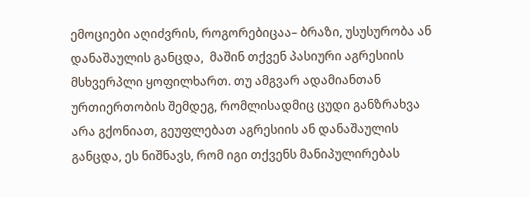ემოციები აღიძვრის, როგორებიცაა– ბრაზი, უსუსურობა ან დანაშაულის განცდა,  მაშინ თქვენ პასიური აგრესიის მსხვერპლი ყოფილხართ. თუ ამგვარ ადამიანთან ურთიერთობის შემდეგ, რომლისადმიც ცუდი განზრახვა არა გქონიათ, გეუფლებათ აგრესიის ან დანაშაულის განცდა, ეს ნიშნავს, რომ იგი თქვენს მანიპულირებას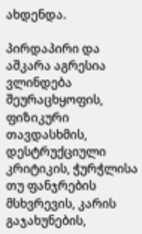ახდენდა.

პირდაპირი და აშკარა აგრესია ვლინდება შეურაცხყოფის, ფიზიკური თავდასხმის, დესტრუქციული კრიტიკის, ჭურჭლისა თუ ფანჯრების მსხვრევის, კარის გაჯახუნების,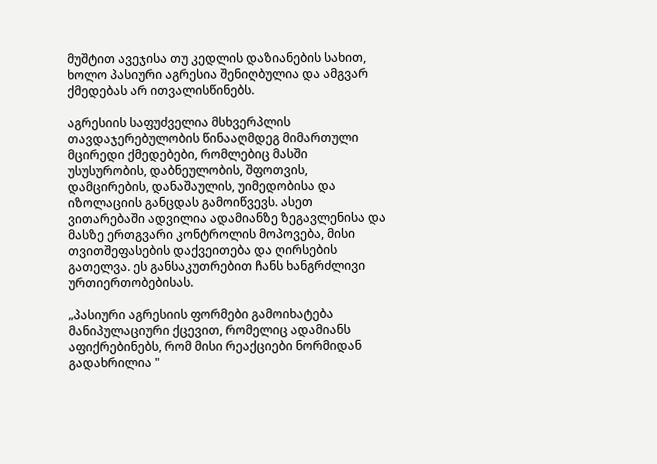მუშტით ავეჯისა თუ კედლის დაზიანების სახით, ხოლო პასიური აგრესია შენიღბულია და ამგვარ ქმედებას არ ითვალისწინებს.

აგრესიის საფუძველია მსხვერპლის თავდაჯერებულობის წინააღმდეგ მიმართული მცირედი ქმედებები, რომლებიც მასში უსუსურობის, დაბნეულობის, შფოთვის, დამცირების, დანაშაულის, უიმედობისა და იზოლაციის განცდას გამოიწვევს. ასეთ ვითარებაში ადვილია ადამიანზე ზეგავლენისა და მასზე ერთგვარი კონტროლის მოპოვება, მისი თვითშეფასების დაქვეითება და ღირსების გათელვა. ეს განსაკუთრებით ჩანს ხანგრძლივი ურთიერთობებისას.

„პასიური აგრესიის ფორმები გამოიხატება მანიპულაციური ქცევით, რომელიც ადამიანს აფიქრებინებს, რომ მისი რეაქციები ნორმიდან გადახრილია "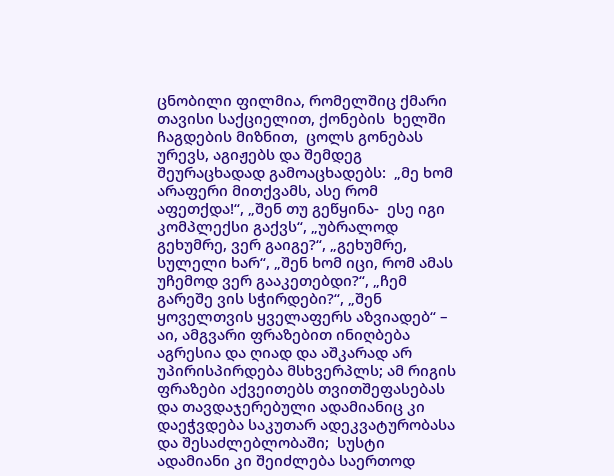ცნობილი ფილმია, რომელშიც ქმარი თავისი საქციელით, ქონების  ხელში ჩაგდების მიზნით,  ცოლს გონებას ურევს, აგიჟებს და შემდეგ შეურაცხადად გამოაცხადებს:  „მე ხომ არაფერი მითქვამს, ასე რომ აფეთქდა!“, „შენ თუ გეწყინა-  ესე იგი კომპლექსი გაქვს“, „უბრალოდ გეხუმრე, ვერ გაიგე?“, „გეხუმრე, სულელი ხარ“, „შენ ხომ იცი, რომ ამას უჩემოდ ვერ გააკეთებდი?“, „ჩემ გარეშე ვის სჭირდები?“, „შენ ყოველთვის ყველაფერს აზვიადებ“ –  აი, ამგვარი ფრაზებით ინიღბება აგრესია და ღიად და აშკარად არ უპირისპირდება მსხვერპლს; ამ რიგის ფრაზები აქვეითებს თვითშეფასებას და თავდაჯერებული ადამიანიც კი დაეჭვდება საკუთარ ადეკვატურობასა და შესაძლებლობაში;  სუსტი ადამიანი კი შეიძლება საერთოდ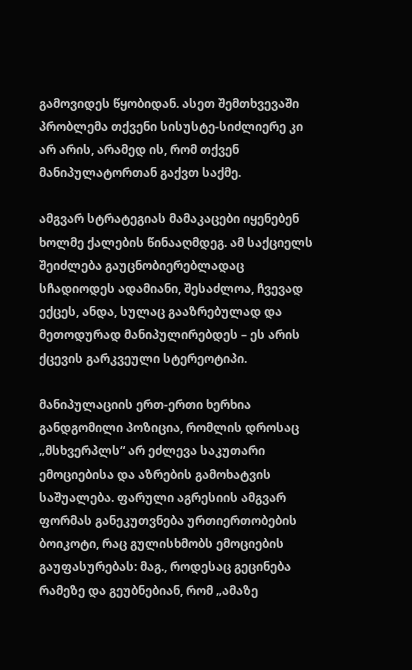გამოვიდეს წყობიდან. ასეთ შემთხვევაში პრობლემა თქვენი სისუსტე-სიძლიერე კი არ არის, არამედ ის, რომ თქვენ მანიპულატორთან გაქვთ საქმე.

ამგვარ სტრატეგიას მამაკაცები იყენებენ ხოლმე ქალების წინააღმდეგ. ამ საქციელს შეიძლება გაუცნობიერებლადაც სჩადიოდეს ადამიანი, შესაძლოა, ჩვევად ექცეს, ანდა, სულაც გააზრებულად და მეთოდურად მანიპულირებდეს – ეს არის ქცევის გარკვეული სტერეოტიპი.

მანიპულაციის ერთ-ერთი ხერხია განდგომილი პოზიცია, რომლის დროსაც „მსხვერპლს“ არ ეძლევა საკუთარი ემოციებისა და აზრების გამოხატვის საშუალება. ფარული აგრესიის ამგვარ ფორმას განეკუთვნება ურთიერთობების ბოიკოტი, რაც გულისხმობს ემოციების გაუფასურებას: მაგ., როდესაც გეცინება რამეზე და გეუბნებიან, რომ „ამაზე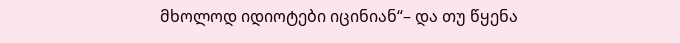მხოლოდ იდიოტები იცინიან“– და თუ წყენა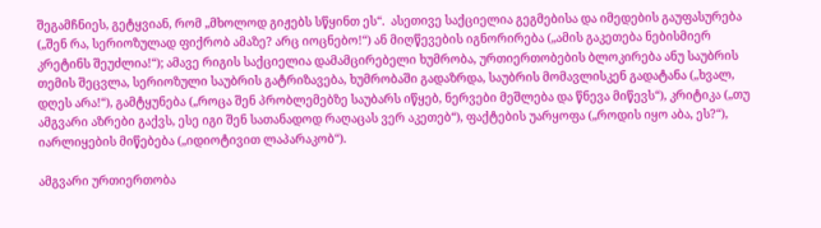შეგამჩნიეს, გეტყვიან, რომ „მხოლოდ გიჟებს სწყინთ ეს“.  ასეთივე საქციელია გეგმებისა და იმედების გაუფასურება („შენ რა, სერიოზულად ფიქრობ ამაზე? არც იოცნებო!“) ან მიღწევების იგნორირება („ამის გაკეთება ნებისმიერ კრეტინს შეუძლია!“); ამავე რიგის საქციელია დამამცირებელი ხუმრობა, ურთიერთობების ბლოკირება ანუ საუბრის თემის შეცვლა, სერიოზული საუბრის გატრიზავება, ხუმრობაში გადაზრდა, საუბრის მომავლისკენ გადატანა („ხვალ, დღეს არა!“), გამტყუნება („როცა შენ პრობლემებზე საუბარს იწყებ, ნერვები მეშლება და წნევა მიწევს“), კრიტიკა („თუ ამგვარი აზრები გაქვს, ესე იგი შენ სათანადოდ რაღაცას ვერ აკეთებ“), ფაქტების უარყოფა („როდის იყო აბა, ეს?“), იარლიყების მიწებება („იდიოტივით ლაპარაკობ“).

ამგვარი ურთიერთობა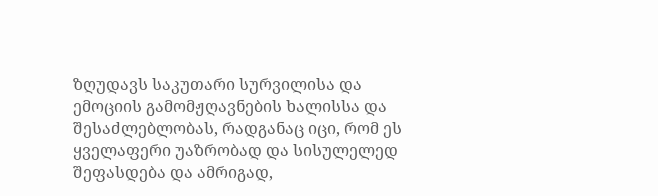ზღუდავს საკუთარი სურვილისა და ემოციის გამომჟღავნების ხალისსა და შესაძლებლობას, რადგანაც იცი, რომ ეს ყველაფერი უაზრობად და სისულელედ შეფასდება და ამრიგად,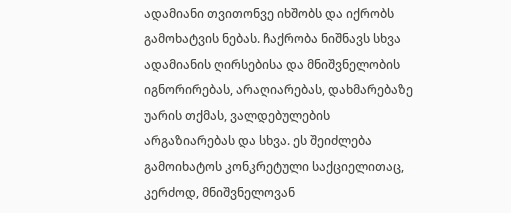ადამიანი თვითონვე იხშობს და იქრობს გამოხატვის ნებას. ჩაქრობა ნიშნავს სხვა ადამიანის ღირსებისა და მნიშვნელობის იგნორირებას, არაღიარებას, დახმარებაზე უარის თქმას, ვალდებულების არგაზიარებას და სხვა. ეს შეიძლება გამოიხატოს კონკრეტული საქციელითაც, კერძოდ, მნიშვნელოვან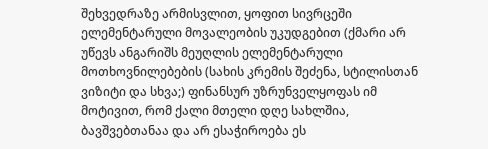შეხვედრაზე არმისვლით, ყოფით სივრცეში ელემენტარული მოვალეობის უკუდგებით (ქმარი არ უწევს ანგარიშს მეუღლის ელემენტარული მოთხოვნილებების (სახის კრემის შეძენა, სტილისთან ვიზიტი და სხვა;) ფინანსურ უზრუნველყოფას იმ მოტივით, რომ ქალი მთელი დღე სახლშია, ბავშვებთანაა და არ ესაჭიროება ეს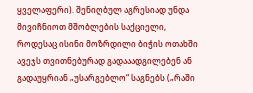ყველაფერი). შენიღბულ აგრესიად უნდა მივიჩნიოთ მშობლების საქციელი, როდესაც ისინი მოზრდილი ბიჭის ოთახში ავეჯს თვითნებურად გადააადგილებენ ან გადაუყრიან „უსარგებლო“ საგნებს („რაში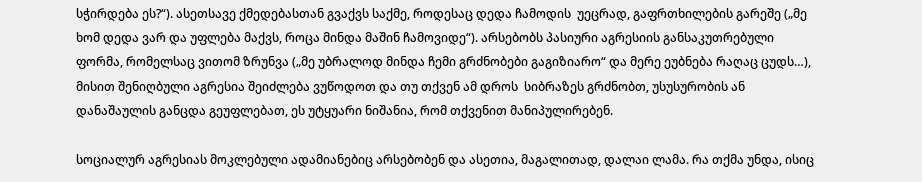სჭირდება ეს?“). ასეთსავე ქმედებასთან გვაქვს საქმე, როდესაც დედა ჩამოდის  უეცრად, გაფრთხილების გარეშე („მე ხომ დედა ვარ და უფლება მაქვს, როცა მინდა მაშინ ჩამოვიდე“). არსებობს პასიური აგრესიის განსაკუთრებული ფორმა, რომელსაც ვითომ ზრუნვა („მე უბრალოდ მინდა ჩემი გრძნობები გაგიზიარო“ და მერე ეუბნება რაღაც ცუდს…), მისით შენიღბული აგრესია შეიძლება ვუწოდოთ და თუ თქვენ ამ დროს  სიბრაზეს გრძნობთ, უსუსურობის ან დანაშაულის განცდა გეუფლებათ, ეს უტყუარი ნიშანია, რომ თქვენით მანიპულირებენ.

სოციალურ აგრესიას მოკლებული ადამიანებიც არსებობენ და ასეთია, მაგალითად, დალაი ლამა. რა თქმა უნდა, ისიც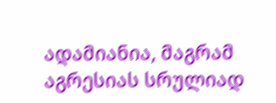ადამიანია, მაგრამ აგრესიას სრულიად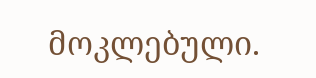მოკლებული.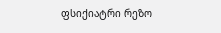ფსიქიატრი რეზო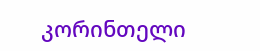კორინთელი